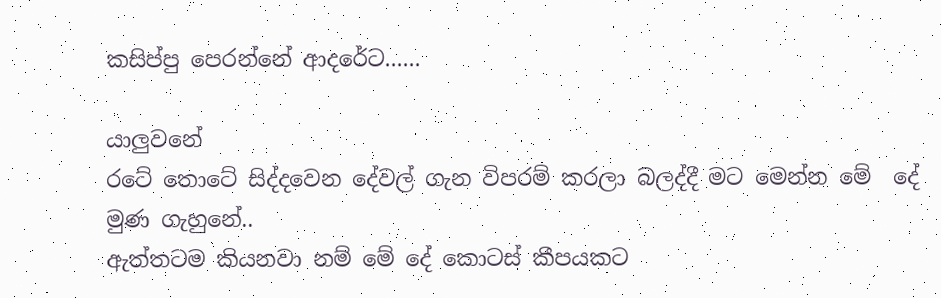කසිප්පු පෙරන්නේ ආදරේට......

යාලුවනේ
රටේ තොටේ සිද්දවෙන දේවල් ගැන විපරම් කරලා බලද්දී මට මෙන්න මේ  දේ මුණ ගැහුනේ..
ඇත්තටම කියනවා නම් මේ දේ කොටස් කීපයකට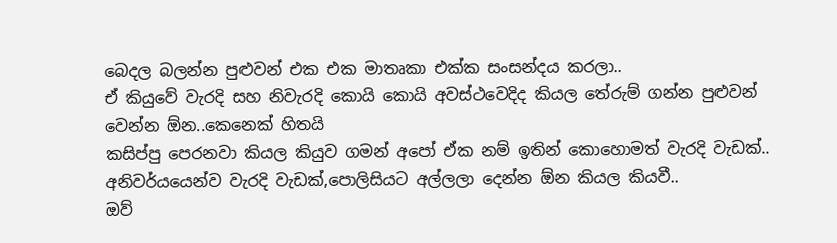බෙදල බලන්න පුළුවන් එක එක මාතෘකා එක්ක සංසන්දය කරලා..
ඒ කියුවේ වැරදි සහ නිවැරදි කොයි කොයි අවස්ථවෙදිද කියල තේරුම් ගන්න පුළුවන් වෙන්න ඕන..කෙනෙක් හිතයි
කසිප්පු පෙරනවා කියල කියුව ගමන් අපෝ ඒක නම් ඉතින් කොහොමත් වැරදි වැඩක්..
අනිවර්යයෙන්ව වැරදි වැඩක්,පොලිසියට අල්ලලා දෙන්න ඕන කියල කියවී..
ඔව්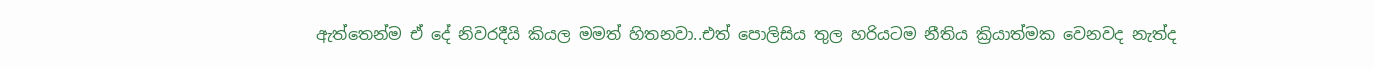ඇත්තෙන්ම ඒ දේ නිවරදීයි කියල මමත් හිතනවා..එත් පොලිසිය තුල හරියටම නීතිය ක්‍රියාත්මක වෙනවද නැත්ද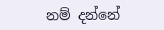නම් දන්නේ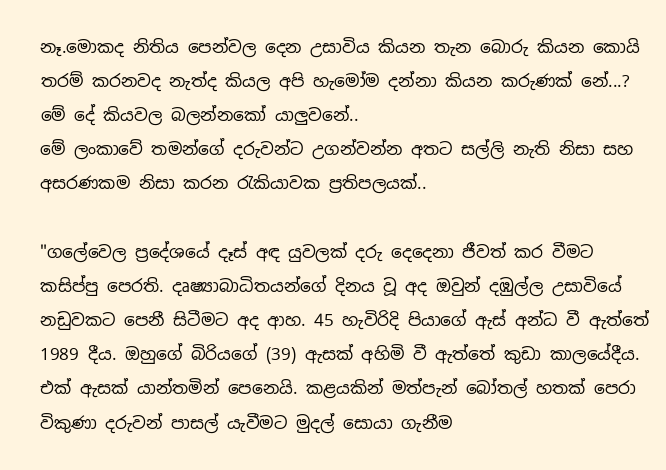නෑ.මොකද නිතිය පෙන්වල දෙන උසාවිය කියන තැන බොරු කියන කොයි තරම් කරනවද නැත්ද කියල අපි හැමෝම දන්නා කියන කරුණක් නේ...?
මේ දේ කියවල බලන්නකෝ යාලුවනේ..
මේ ලංකාවේ තමන්ගේ දරුවන්ට උගන්වන්න අතට සල්ලි නැති නිසා සහ අසරණකම නිසා කරන රැකියාවක ප්‍රතිපලයක්..

"ගලේවෙල ප්‍රදේශයේ දෑස් අඳ යුවලක් දරු දෙදෙනා ජීවත් කර වීමට කසිප්පු පෙරති. දෘෂ්‍යාබාධිතයන්ගේ දිනය වූ අද ඔවුන් දඹුල්ල උසාවියේ නඩුවකට පෙනී සිටීමට අද ආහ. 45 හැවිරිදි පියාගේ ඇස් අන්ධ වී ඇත්තේ 1989 දීය. ඔහුගේ බිරියගේ (39) ඇසක් අහිමි වී ඇත්තේ කුඩා කාලයේදීය. එක් ඇසක් යාන්තමින් පෙනෙයි. කළයකින් මත්පැන් බෝතල් හතක් පෙරා විකුණා දරුවන් පාසල් යැවීමට මුදල් සොයා ගැනීම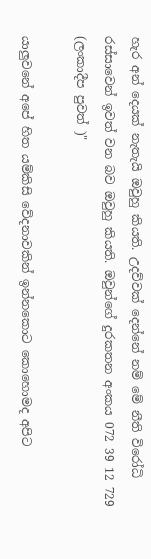හැර අන් දෙයක් නැතැයි ඔවුහු කියති. උදව්වක් දෙන්නේ නම් මේ නීති විරෝධි රස්සාවෙන් ඉවත් වන බව ඔවුහු කියති. ඔවුන්ගේ දුරකතන අංකය 072 39 12 729 (ලංකාදීප පුවත් )"

යාලුවනේ අපේ හිත යම්කිසි වේදනාවකින් ඉන්නකොට කොහොමද අපිට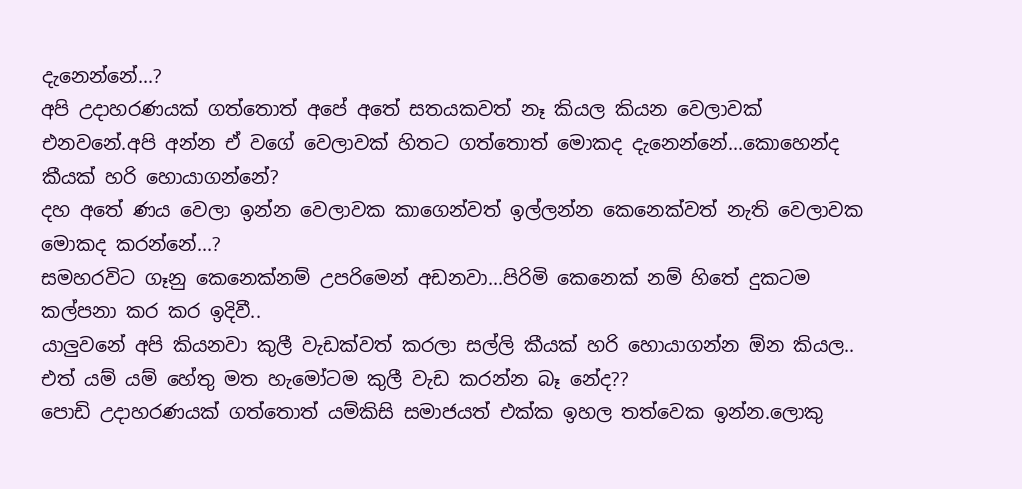දැනෙන්නේ...?
අපි උදාහරණයක් ගත්තොත් අපේ අතේ සතයකවත් නෑ කියල කියන වෙලාවක් එනවනේ.අපි අන්න ඒ වගේ වෙලාවක් හිතට ගත්තොත් මොකද දැනෙන්නේ...කොහෙන්ද කීයක් හරි හොයාගන්නේ?
දහ අතේ ණය වෙලා ඉන්න වෙලාවක කාගෙන්වත් ඉල්ලන්න කෙනෙක්වත් නැති වෙලාවක මොකද කරන්නේ...?
සමහරවිට ගෑනු කෙනෙක්නම් උපරිමෙන් අඩනවා...පිරිමි කෙනෙක් නම් හිතේ දුකටම කල්පනා කර කර ඉදිවී..
යාලුවනේ අපි කියනවා කුලී වැඩක්වත් කරලා සල්ලි කීයක් හරි හොයාගන්න ඕන කියල..
එත් යම් යම් හේතු මත හැමෝටම කුලී වැඩ කරන්න බෑ නේද??
පොඩි උදාහරණයක් ගත්තොත් යම්කිසි සමාජයත් එක්ක ඉහල තත්වෙක ඉන්න.ලොකු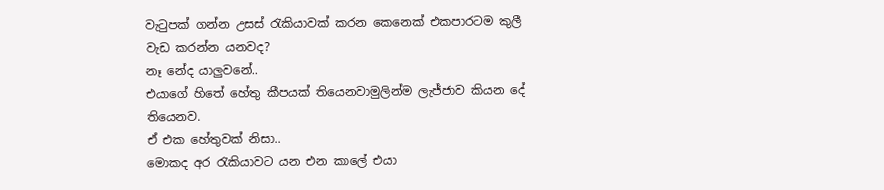වැටුපක් ගන්න උසස් රැකියාවක් කරන කෙනෙක් එකපාරටම කුලී වැඩ කරන්න යනවද?
නෑ නේද යාලුවනේ..
එයාගේ හිතේ හේතු කීපයක් තියෙනවාමුලින්ම ලැජ්ජාව කියන දේ තියෙනව.
ඒ එක හේතුවක් නිසා..
මොකද අර රැකියාවට යන එන කාලේ එයා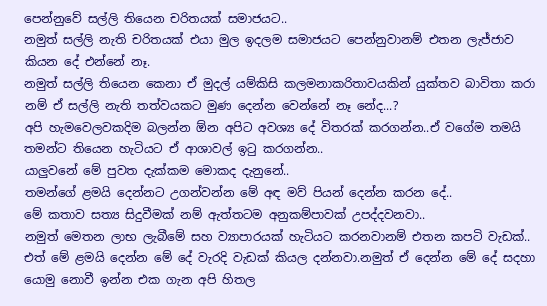පෙන්නුවේ සල්ලි තියෙන චරිතයක් සමාජයට..
නමුත් සල්ලි නැති චරිතයක් එයා මුල ඉදලම සමාජයට පෙන්නුවානම් එතන ලැජ්ජාව කියන දේ එන්නේ නෑ.
නමුත් සල්ලි තියෙන කෙනා ඒ මුදල් යම්කිසි කලමනාකරිතාවයකින් යුක්තව බාවිතා කරා නම් ඒ සල්ලි නැති තත්වයකට මුණ දෙන්න වෙන්නේ නෑ නේද...?
අපි හැමවෙලවකදිම බලන්න ඕන අපිට අවශ්‍ය දේ විතරක් කරගන්න..ඒ වගේම තමයි තමන්ට තියෙන හැටියට ඒ ආශාවල් ඉටු කරගන්න..
යාලුවනේ මේ පුවත දැක්කම මොකද දැනුනේ..
තමන්ගේ ළමයි දෙන්නට උගන්වන්න මේ අඳ මව් පියන් දෙන්න කරන දේ..
මේ කතාව සත්‍ය සිදුවීමක් නම් ඇත්තටම අනුකම්පාවක් උපද්දවනවා..
නමුත් මෙතන ලාභ ලැබීමේ සහ ව්‍යාපාරයක් හැටියට කරනවානම් එතන කපටි වැඩක්..
එත් මේ ළමයි දෙන්න මේ දේ වැරදි වැඩක් කියල දන්නවා.නමුත් ඒ දෙන්න මේ දේ සදහා යොමු නොවී ඉන්න එක ගැන අපි හිතල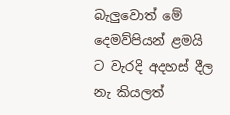බැලුවොත් මේ දෙමව්පියන් ළමයි ට වැරදි අදහස් දීල නැ කියලත්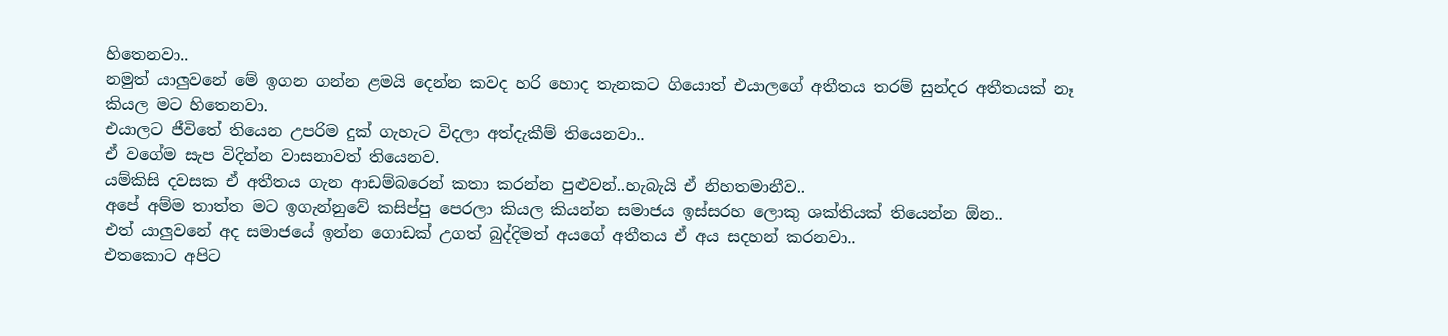හිතෙනවා..
නමුත් යාලුවනේ මේ ඉගන ගන්න ළමයි දෙන්න කවද හරි හොද තැනකට ගියොත් එයාලගේ අතීතය තරම් සුන්දර අතීතයක් නෑ කියල මට හිතෙනවා.
එයාලට ජීවිතේ තියෙන උපරිම දුක් ගැහැට විදලා අත්දැකීම් තියෙනවා..
ඒ වගේම සැප විදින්න වාසනාවත් තියෙනව.
යම්කිසි දවසක ඒ අතීතය ගැන ආඩම්බරෙන් කතා කරන්න පුළුවන්..හැබැයි ඒ නිහතමානීව..
අපේ අම්ම තාත්ත මට ඉගැන්නුවේ කසිප්පු පෙරලා කියල කියන්න සමාජය ඉස්සරහ ලොකු ශක්තියක් තියෙන්න ඕන..
එත් යාලුවනේ අද සමාජයේ ඉන්න ගොඩක් උගත් බුද්දිමත් අයගේ අතීතය ඒ අය සදහන් කරනවා..
එතකොට අපිට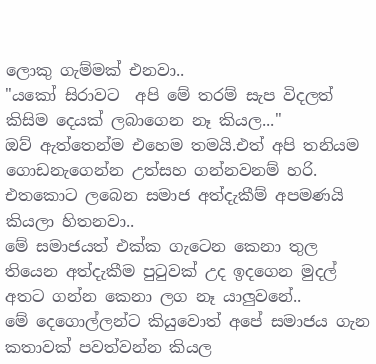ලොකු ගැම්මක් එනවා..
"යකෝ සිරාවට  අපි මේ තරම් සැප විදලත් කිසිම දෙයක් ලබාගෙන නෑ කියල..."
ඔව් ඇත්තෙන්ම එහෙම තමයි.එත් අපි තනියම ගොඩනැගෙන්න උත්සහ ගන්නවනම් හරි.
එතකොට ලබෙන සමාජ අත්දැකීම් අපමණයි කියලා හිතනවා..
මේ සමාජයත් එක්ක ගැටෙන කෙනා තුල තියෙන අත්දැකීම පුටුවක් උද ඉදගෙන මුදල් අතට ගන්න කෙනා ලග නෑ යාලුවනේ..
මේ දෙගොල්ලන්ට කියුවොත් අපේ සමාජය ගැන කතාවක් පවත්වන්න කියල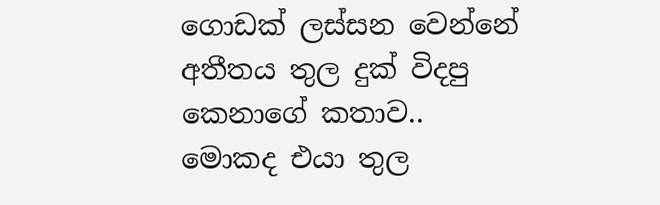ගොඩක් ලස්සන වෙන්නේ අතීතය තුල දුක් විදපු කෙනාගේ කතාව..
මොකද එයා තුල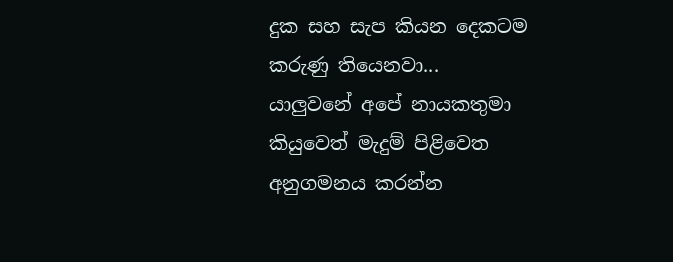දුක සහ සැප කියන දෙකටම කරුණු තියෙනවා...
යාලුවනේ අපේ නායකතුමා කියුවෙත් මැදුම් පිළිවෙත අනුගමනය කරන්න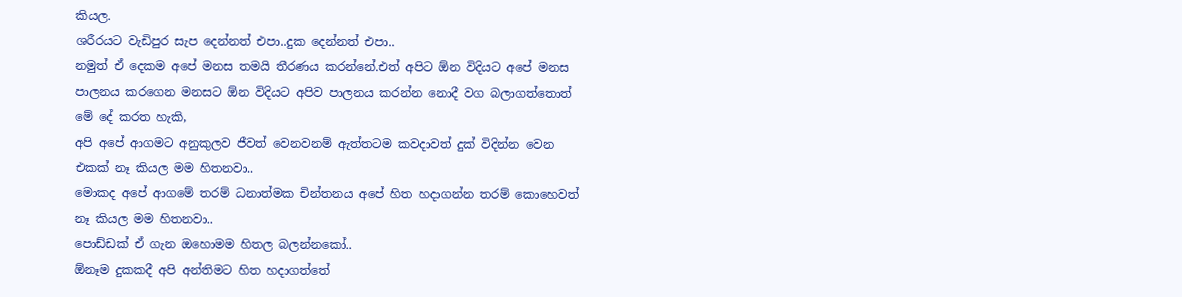කියල.
ශරීරයට වැඩිපුර සැප දෙන්නත් එපා..දුක දෙන්නත් එපා..
නමුත් ඒ දෙකම අපේ මනස තමයි තීරණය කරන්නේ.එත් අපිට ඕන විදියට අපේ මනස පාලනය කරගෙන මනසට ඕන විදියට අපිව පාලනය කරන්න නොදී වග බලාගත්තොත් මේ දේ කරත හැකි,
අපි අපේ ආගමට අනුකුලව ජීවත් වෙනවනම් ඇත්තටම කවදාවත් දුක් විදින්න වෙන එකක් නෑ කියල මම හිතනවා..
මොකද අපේ ආගමේ තරම් ධනාත්මක චින්තනය අපේ හිත හදාගන්න තරම් කොහෙවත් නෑ කියල මම හිතනවා..
පොඩ්ඩක් ඒ ගැන ඔහොමම හිතල බලන්නකෝ..
ඕනෑම දුකකදී අපි අන්තිමට හිත හදාගත්තේ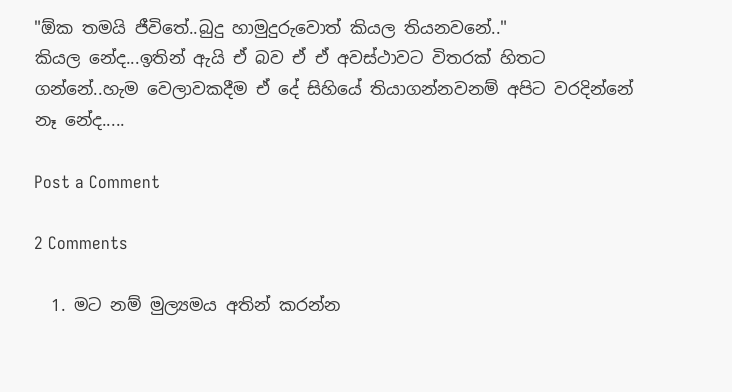"ඕක තමයි ජීවිතේ..බුදු හාමුදුරුවොත් කියල තියනවනේ.."
කියල නේද...ඉතින් ඇයි ඒ බව ඒ ඒ අවස්ථාවට විතරක් හිතට ගන්නේ..හැම වෙලාවකදීම ඒ දේ සිහියේ තියාගන්නවනම් අපිට වරදින්නේ නෑ නේද.....

Post a Comment

2 Comments

  1. මට නම් මුල්‍යමය අතින් කරන්න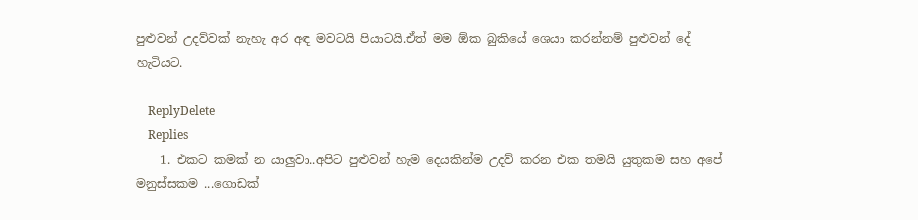පුළුවන් උදව්වක් නැහැ අර අඳ මවටයි පියාටයි.ඒත් මම ඕක බුකියේ ශෙයා කරන්නම් පුළුවන් දේ හැටියට.

    ReplyDelete
    Replies
    1. එකට කමක් න යාලුවා..අපිට පුළුවන් හැම දෙයකින්ම උදව් කරන එක තමයි යුතුකම සහ අපේ මනුස්සකම ...ගොඩක්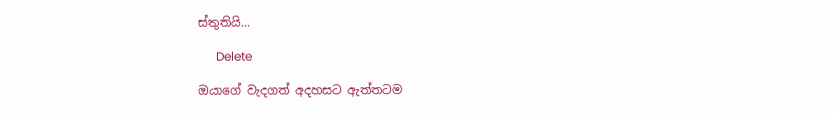ස්තුතියි...

      Delete

ඔයාගේ වැදගත් අදහසට ඇත්තටම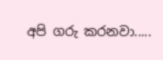අපි ගරු කරනවා.....